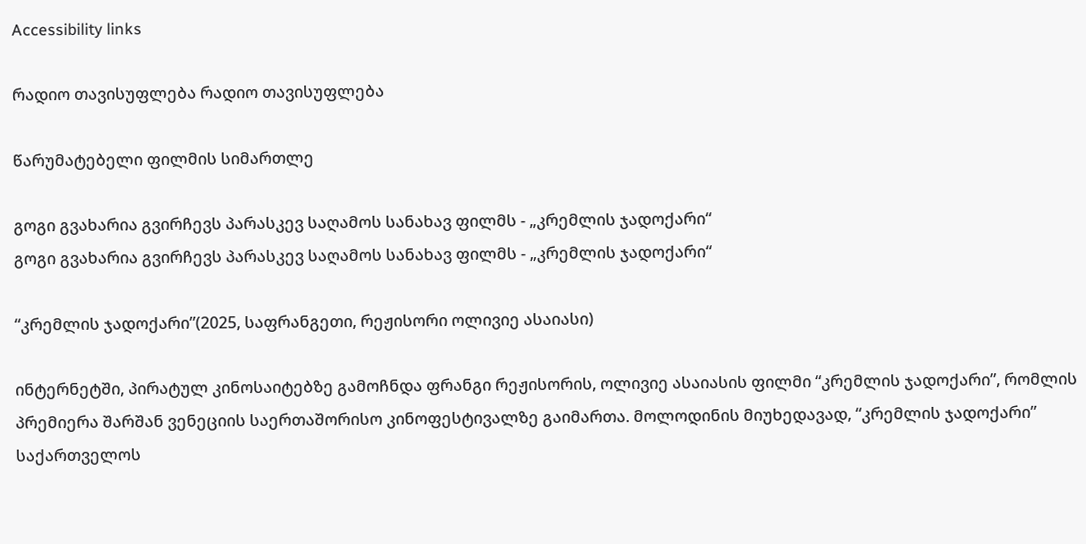Accessibility links

რადიო თავისუფლება რადიო თავისუფლება

წარუმატებელი ფილმის სიმართლე

გოგი გვახარია გვირჩევს პარასკევ საღამოს სანახავ ფილმს - „კრემლის ჯადოქარი“
გოგი გვახარია გვირჩევს პარასკევ საღამოს სანახავ ფილმს - „კრემლის ჯადოქარი“

“კრემლის ჯადოქარი”(2025, საფრანგეთი, რეჟისორი ოლივიე ასაიასი)

ინტერნეტში, პირატულ კინოსაიტებზე გამოჩნდა ფრანგი რეჟისორის, ოლივიე ასაიასის ფილმი “კრემლის ჯადოქარი”, რომლის პრემიერა შარშან ვენეციის საერთაშორისო კინოფესტივალზე გაიმართა. მოლოდინის მიუხედავად, “კრემლის ჯადოქარი” საქართველოს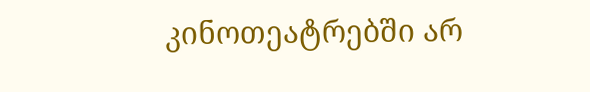კინოთეატრებში არ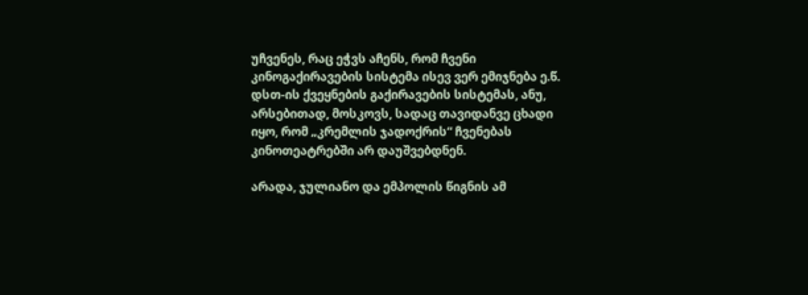უჩვენეს, რაც ეჭვს აჩენს, რომ ჩვენი კინოგაქირავების სისტემა ისევ ვერ ემიჯნება ე.წ. დსთ-ის ქვეყნების გაქირავების სისტემას, ანუ, არსებითად, მოსკოვს, სადაც თავიდანვე ცხადი იყო, რომ „კრემლის ჯადოქრის“ ჩვენებას კინოთეატრებში არ დაუშვებდნენ.

არადა, ჯულიანო და ემპოლის წიგნის ამ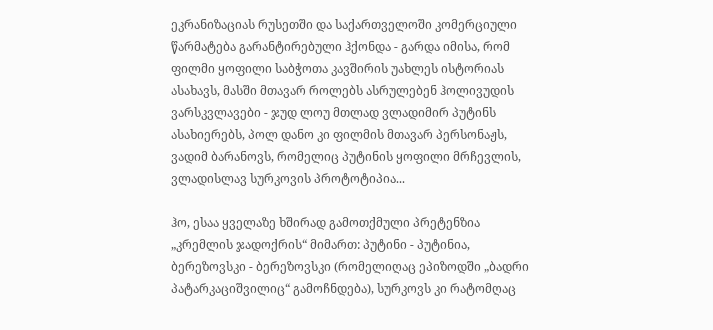ეკრანიზაციას რუსეთში და საქართველოში კომერციული წარმატება გარანტირებული ჰქონდა - გარდა იმისა, რომ ფილმი ყოფილი საბჭოთა კავშირის უახლეს ისტორიას ასახავს, მასში მთავარ როლებს ასრულებენ ჰოლივუდის ვარსკვლავები - ჯუდ ლოუ მთლად ვლადიმირ პუტინს ასახიერებს, პოლ დანო კი ფილმის მთავარ პერსონაჟს, ვადიმ ბარანოვს, რომელიც პუტინის ყოფილი მრჩევლის, ვლადისლავ სურკოვის პროტოტიპია...

ჰო, ესაა ყველაზე ხშირად გამოთქმული პრეტენზია „კრემლის ჯადოქრის“ მიმართ: პუტინი - პუტინია, ბერეზოვსკი - ბერეზოვსკი (რომელიღაც ეპიზოდში „ბადრი პატარკაციშვილიც“ გამოჩნდება), სურკოვს კი რატომღაც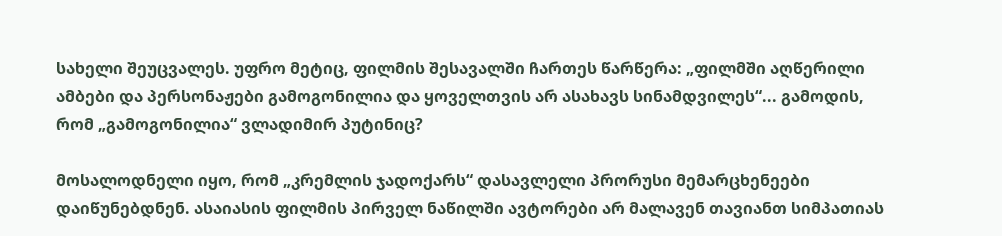სახელი შეუცვალეს. უფრო მეტიც, ფილმის შესავალში ჩართეს წარწერა: „ფილმში აღწერილი ამბები და პერსონაჟები გამოგონილია და ყოველთვის არ ასახავს სინამდვილეს“... გამოდის, რომ „გამოგონილია“ ვლადიმირ პუტინიც?

მოსალოდნელი იყო, რომ „კრემლის ჯადოქარს“ დასავლელი პრორუსი მემარცხენეები დაიწუნებდნენ. ასაიასის ფილმის პირველ ნაწილში ავტორები არ მალავენ თავიანთ სიმპათიას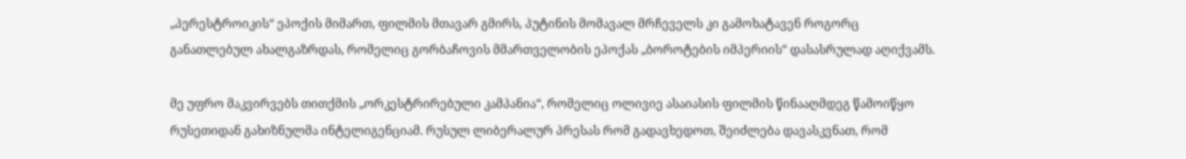„პერესტროიკის“ ეპოქის მიმართ, ფილმის მთავარ გმირს, პუტინის მომავალ მრჩეველს კი გამოხატავენ როგორც განათლებულ ახალგაზრდას, რომელიც გორბაჩოვის მმართველობის ეპოქას „ბოროტების იმპერიის“ დასასრულად აღიქვამს.

მე უფრო მაკვირვებს თითქმის „ორკესტრირებული კამპანია“, რომელიც ოლივიე ასაიასის ფილმის წინააღმდეგ წამოიწყო რუსეთიდან გახიზნულმა ინტელიგენციამ. რუსულ ლიბერალურ პრესას რომ გადავხედოთ, შეიძლება დავასკვნათ, რომ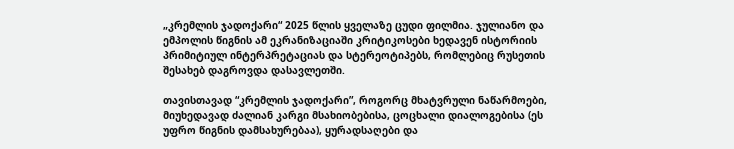„კრემლის ჯადოქარი“ 2025 წლის ყველაზე ცუდი ფილმია. ჯულიანო და ემპოლის წიგნის ამ ეკრანიზაციაში კრიტიკოსები ხედავენ ისტორიის პრიმიტიულ ინტერპრეტაციას და სტერეოტიპებს, რომლებიც რუსეთის შესახებ დაგროვდა დასავლეთში.

თავისთავად “კრემლის ჯადოქარი”, როგორც მხატვრული ნაწარმოები, მიუხედავად ძალიან კარგი მსახიობებისა, ცოცხალი დიალოგებისა (ეს უფრო წიგნის დამსახურებაა), ყურადსაღები და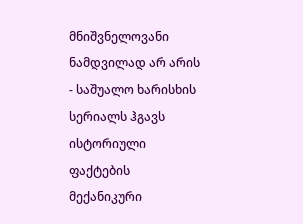მნიშვნელოვანი ნამდვილად არ არის - საშუალო ხარისხის სერიალს ჰგავს ისტორიული ფაქტების მექანიკური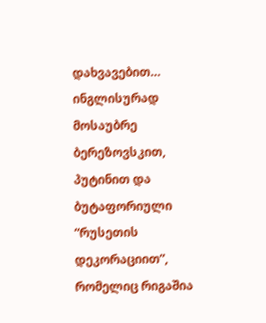დახვავებით… ინგლისურად მოსაუბრე ბერეზოვსკით, პუტინით და ბუტაფორიული “რუსეთის დეკორაციით”, რომელიც რიგაშია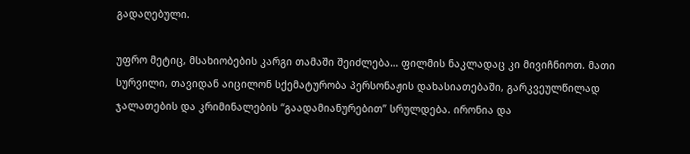გადაღებული.

უფრო მეტიც, მსახიობების კარგი თამაში შეიძლება… ფილმის ნაკლადაც კი მივიჩნიოთ. მათი სურვილი, თავიდან აიცილონ სქემატურობა პერსონაჟის დახასიათებაში, გარკვეულწილად ჯალათების და კრიმინალების “გაადამიანურებით” სრულდება. ირონია და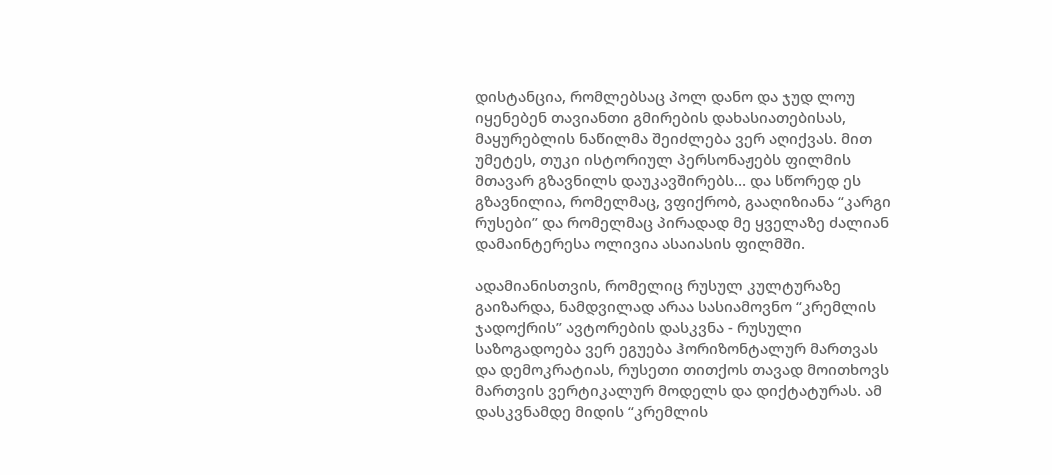დისტანცია, რომლებსაც პოლ დანო და ჯუდ ლოუ იყენებენ თავიანთი გმირების დახასიათებისას, მაყურებლის ნაწილმა შეიძლება ვერ აღიქვას. მით უმეტეს, თუკი ისტორიულ პერსონაჟებს ფილმის მთავარ გზავნილს დაუკავშირებს… და სწორედ ეს გზავნილია, რომელმაც, ვფიქრობ, გააღიზიანა “კარგი რუსები” და რომელმაც პირადად მე ყველაზე ძალიან დამაინტერესა ოლივია ასაიასის ფილმში.

ადამიანისთვის, რომელიც რუსულ კულტურაზე გაიზარდა, ნამდვილად არაა სასიამოვნო “კრემლის ჯადოქრის” ავტორების დასკვნა - რუსული საზოგადოება ვერ ეგუება ჰორიზონტალურ მართვას და დემოკრატიას, რუსეთი თითქოს თავად მოითხოვს მართვის ვერტიკალურ მოდელს და დიქტატურას. ამ დასკვნამდე მიდის “კრემლის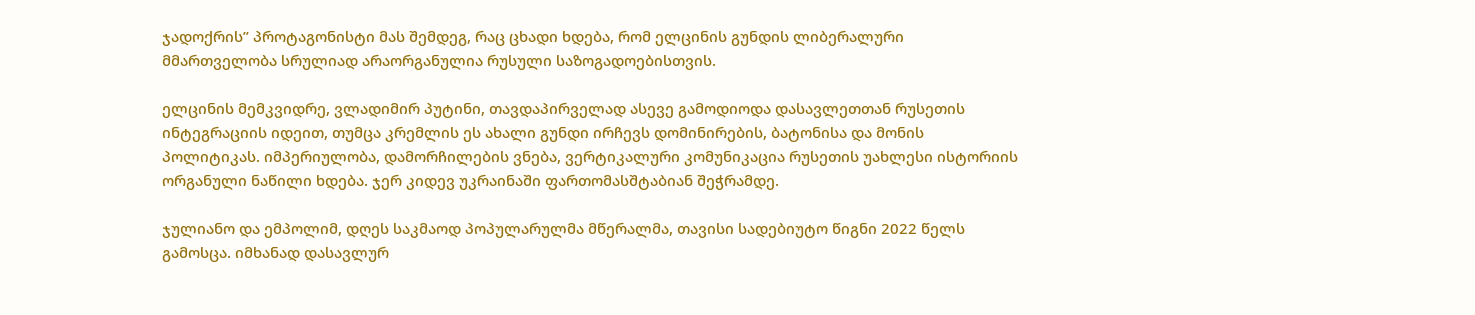ჯადოქრის” პროტაგონისტი მას შემდეგ, რაც ცხადი ხდება, რომ ელცინის გუნდის ლიბერალური მმართველობა სრულიად არაორგანულია რუსული საზოგადოებისთვის.

ელცინის მემკვიდრე, ვლადიმირ პუტინი, თავდაპირველად ასევე გამოდიოდა დასავლეთთან რუსეთის ინტეგრაციის იდეით, თუმცა კრემლის ეს ახალი გუნდი ირჩევს დომინირების, ბატონისა და მონის პოლიტიკას. იმპერიულობა, დამორჩილების ვნება, ვერტიკალური კომუნიკაცია რუსეთის უახლესი ისტორიის ორგანული ნაწილი ხდება. ჯერ კიდევ უკრაინაში ფართომასშტაბიან შეჭრამდე.

ჯულიანო და ემპოლიმ, დღეს საკმაოდ პოპულარულმა მწერალმა, თავისი სადებიუტო წიგნი 2022 წელს გამოსცა. იმხანად დასავლურ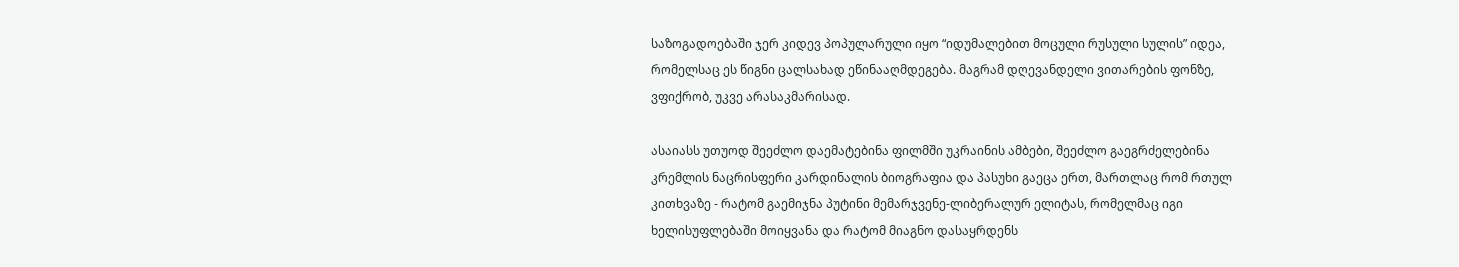საზოგადოებაში ჯერ კიდევ პოპულარული იყო “იდუმალებით მოცული რუსული სულის” იდეა, რომელსაც ეს წიგნი ცალსახად ეწინააღმდეგება. მაგრამ დღევანდელი ვითარების ფონზე, ვფიქრობ, უკვე არასაკმარისად.

ასაიასს უთუოდ შეეძლო დაემატებინა ფილმში უკრაინის ამბები, შეეძლო გაეგრძელებინა კრემლის ნაცრისფერი კარდინალის ბიოგრაფია და პასუხი გაეცა ერთ, მართლაც რომ რთულ კითხვაზე - რატომ გაემიჯნა პუტინი მემარჯვენე-ლიბერალურ ელიტას, რომელმაც იგი ხელისუფლებაში მოიყვანა და რატომ მიაგნო დასაყრდენს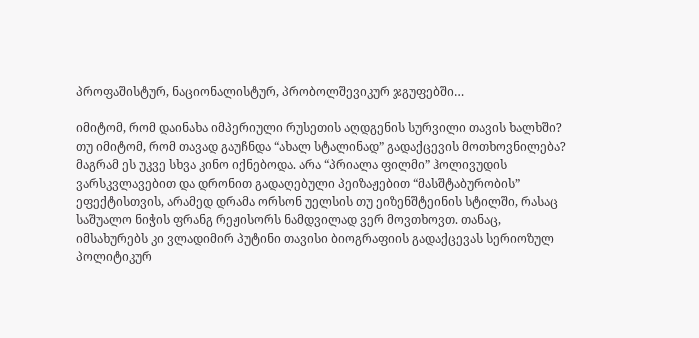პროფაშისტურ, ნაციონალისტურ, პრობოლშევიკურ ჯგუფებში…

იმიტომ, რომ დაინახა იმპერიული რუსეთის აღდგენის სურვილი თავის ხალხში? თუ იმიტომ, რომ თავად გაუჩნდა “ახალ სტალინად” გადაქცევის მოთხოვნილება? მაგრამ ეს უკვე სხვა კინო იქნებოდა. არა “პრიალა ფილმი” ჰოლივუდის ვარსკვლავებით და დრონით გადაღებული პეიზაჟებით “მასშტაბურობის” ეფექტისთვის, არამედ დრამა ორსონ უელსის თუ ეიზენშტეინის სტილში, რასაც საშუალო ნიჭის ფრანგ რეჟისორს ნამდვილად ვერ მოვთხოვთ. თანაც, იმსახურებს კი ვლადიმირ პუტინი თავისი ბიოგრაფიის გადაქცევას სერიოზულ პოლიტიკურ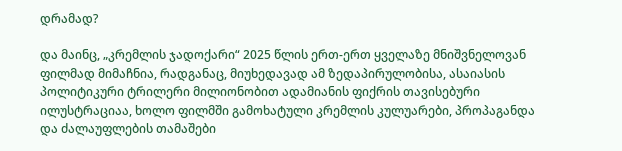დრამად?

და მაინც, „კრემლის ჯადოქარი“ 2025 წლის ერთ-ერთ ყველაზე მნიშვნელოვან ფილმად მიმაჩნია, რადგანაც, მიუხედავად ამ ზედაპირულობისა, ასაიასის პოლიტიკური ტრილერი მილიონობით ადამიანის ფიქრის თავისებური ილუსტრაციაა, ხოლო ფილმში გამოხატული კრემლის კულუარები, პროპაგანდა და ძალაუფლების თამაშები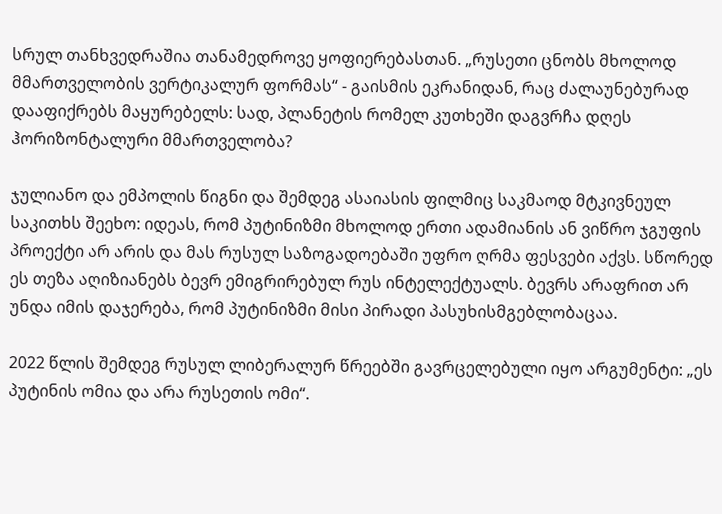სრულ თანხვედრაშია თანამედროვე ყოფიერებასთან. „რუსეთი ცნობს მხოლოდ მმართველობის ვერტიკალურ ფორმას“ - გაისმის ეკრანიდან, რაც ძალაუნებურად დააფიქრებს მაყურებელს: სად, პლანეტის რომელ კუთხეში დაგვრჩა დღეს ჰორიზონტალური მმართველობა?

ჯულიანო და ემპოლის წიგნი და შემდეგ ასაიასის ფილმიც საკმაოდ მტკივნეულ საკითხს შეეხო: იდეას, რომ პუტინიზმი მხოლოდ ერთი ადამიანის ან ვიწრო ჯგუფის პროექტი არ არის და მას რუსულ საზოგადოებაში უფრო ღრმა ფესვები აქვს. სწორედ ეს თეზა აღიზიანებს ბევრ ემიგრირებულ რუს ინტელექტუალს. ბევრს არაფრით არ უნდა იმის დაჯერება, რომ პუტინიზმი მისი პირადი პასუხისმგებლობაცაა.

2022 წლის შემდეგ რუსულ ლიბერალურ წრეებში გავრცელებული იყო არგუმენტი: „ეს პუტინის ომია და არა რუსეთის ომი“.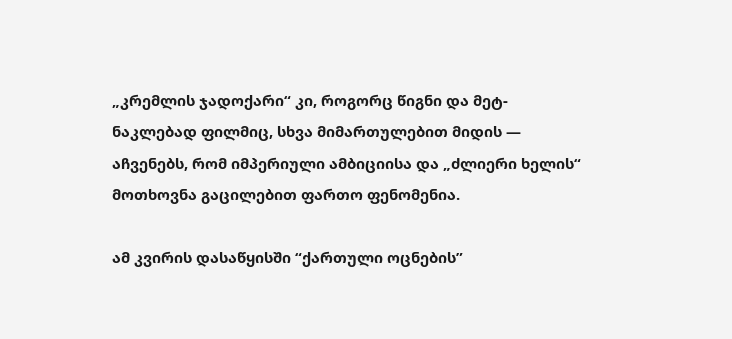„კრემლის ჯადოქარი“ კი, როგორც წიგნი და მეტ-ნაკლებად ფილმიც, სხვა მიმართულებით მიდის — აჩვენებს, რომ იმპერიული ამბიციისა და „ძლიერი ხელის“ მოთხოვნა გაცილებით ფართო ფენომენია.

ამ კვირის დასაწყისში “ქართული ოცნების”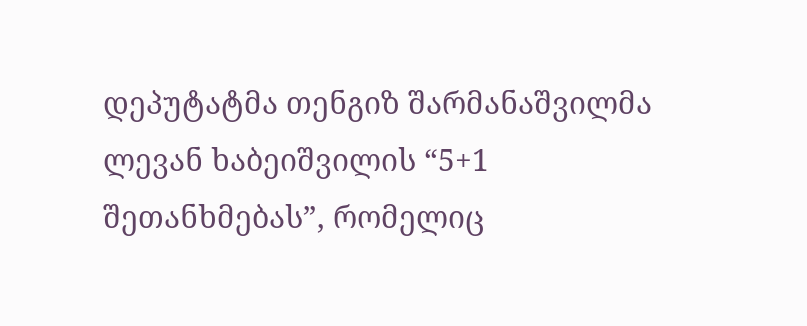დეპუტატმა თენგიზ შარმანაშვილმა ლევან ხაბეიშვილის “5+1 შეთანხმებას”, რომელიც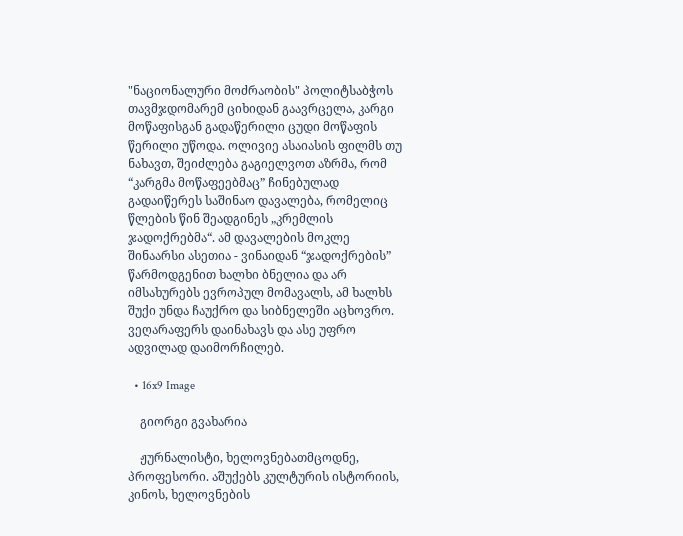"ნაციონალური მოძრაობის" პოლიტსაბჭოს თავმჯდომარემ ციხიდან გაავრცელა, კარგი მოწაფისგან გადაწერილი ცუდი მოწაფის წერილი უწოდა. ოლივიე ასაიასის ფილმს თუ ნახავთ, შეიძლება გაგიელვოთ აზრმა, რომ “კარგმა მოწაფეებმაც” ჩინებულად გადაიწერეს საშინაო დავალება, რომელიც წლების წინ შეადგინეს „კრემლის ჯადოქრებმა“. ამ დავალების მოკლე შინაარსი ასეთია - ვინაიდან “ჯადოქრების” წარმოდგენით ხალხი ბნელია და არ იმსახურებს ევროპულ მომავალს, ამ ხალხს შუქი უნდა ჩაუქრო და სიბნელეში აცხოვრო. ვეღარაფერს დაინახავს და ასე უფრო ადვილად დაიმორჩილებ.

  • 16x9 Image

    გიორგი გვახარია

    ჟურნალისტი, ხელოვნებათმცოდნე, პროფესორი. აშუქებს კულტურის ისტორიის, კინოს, ხელოვნების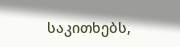საკითხებს,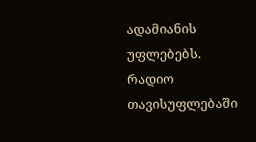ადამიანის უფლებებს. რადიო თავისუფლებაში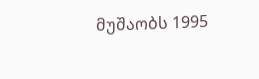მუშაობს 1995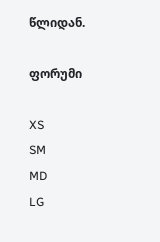წლიდან.

ფორუმი

XS
SM
MD
LG